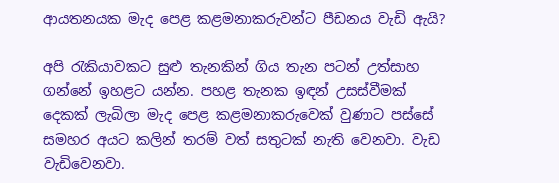ආයතනයක මැද පෙළ කළමනාකරුවන්ට පීඩනය වැඩි ඇයි?

අපි රැකියාවකට සුළු තැනකින් ගිය තැන පටන් උත්සාහ ගන්නේ ඉහළට යන්න. පහළ තැනක ඉඳන් උසස්වීමක් දෙකක් ලැබිලා මැද පෙළ කළමනාකරුවෙක් වුණාට පස්සේ සමහර අයට කලින් තරම් වත් සතුටක් නැති වෙනවා. වැඩ වැඩිවෙනවා.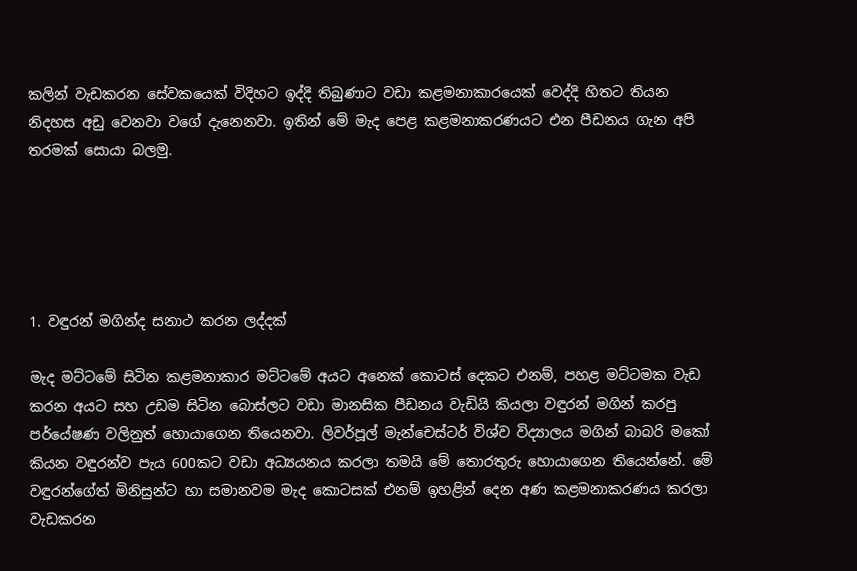කලින් වැඩකරන සේවකයෙක් විදිහට ඉද්දි තිබුණාට වඩා කළමනාකාරයෙක් වෙද්දි හිතට තියන නිදහස අඩු වෙනවා වගේ දැනෙනවා. ඉතින් මේ මැද පෙළ කළමනාකරණයට එන පීඩනය ගැන අපි තරමක් සොයා බලමු.





1. වඳුරන් මගින්ද සනාථ කරන ලද්දක්

මැද මට්ටමේ සිටින කළමනාකාර මට්ටමේ අයට අනෙක් කොටස් දෙකට එනම්, පහළ මට්ටමක වැඩ කරන අයට සහ උඩම සිටින බොස්ලට වඩා මානසික පීඩනය වැඩියි කියලා වඳුරන් මගින් කරපු පර්යේෂණ වලිනුත් හොයාගෙන තියෙනවා. ලිවර්පූල් මැන්චෙස්ටර් විශ්ව විද්‍යාලය මගින් බාබරි මකෝ කියන වඳුරන්ව පැය 600කට වඩා අධ්‍යයනය කරලා තමයි මේ තොරතුරු හොයාගෙන තියෙන්නේ. මේ වඳුරන්ගේත් මිනිසුන්ට හා සමානවම මැද කොටසක් එනම් ඉහළින් දෙන අණ කළමනාකරණය කරලා වැඩකරන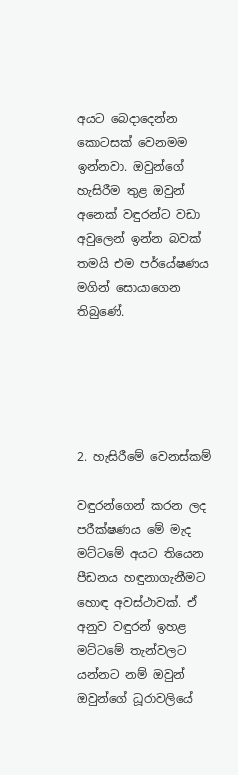අයට බෙදාදෙන්න කොටසක් වෙනමම ඉන්නවා. ඔවුන්ගේ හැසිරීම තුළ ඔවුන් අනෙක් වඳුරන්ට වඩා අවුලෙන් ඉන්න බවක් තමයි එම පර්යේෂණය මගින් සොයාගෙන තිබුණේ.





2. හැසිරීමේ වෙනස්කම්

වඳුරන්ගෙන් කරන ලද පරීක්ෂණය මේ මැද මට්ටමේ අයට තියෙන පීඩනය හඳුනාගැනීමට හොඳ අවස්ථාවක්. ඒ අනුව වඳුරන් ඉහළ මට්ටමේ තැන්වලට යන්නට නම් ඔවුන් ඔවුන්ගේ ධූරාවලියේ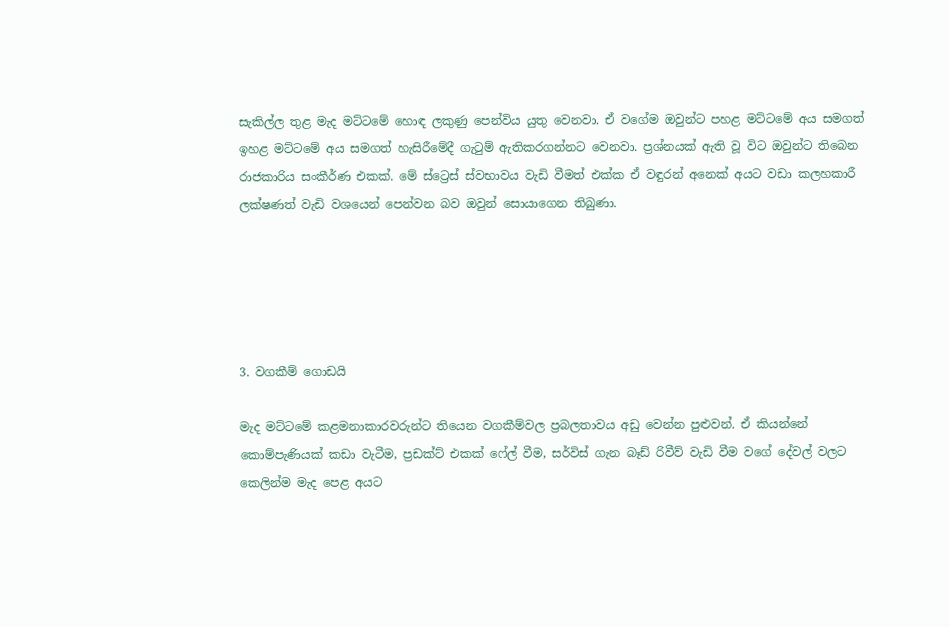සැකිල්ල තුළ මැද මට්ටමේ හොඳ ලකුණු පෙන්විය යුතු වෙනවා. ඒ වගේම ඔවුන්ට පහළ මට්ටමේ අය සමගත් ඉහළ මට්ටමේ අය සමගත් හැසිරීමේදී ගැටුම් ඇතිකරගන්නට වෙනවා. ප්‍රශ්නයක් ඇති වූ විට ඔවුන්ට තිබෙන රාජකාරිය සංකීර්ණ එකක්. මේ ස්ට්‍රෙස් ස්වභාවය වැඩි වීමත් එක්ක ඒ වඳුරන් අනෙක් අයට වඩා කලහකාරී ලක්ෂණත් වැඩි වශයෙන් පෙන්වන බව ඔවුන් සොයාගෙන තිබුණා.





3. වගකීම් ගොඩයි

මැද මට්ටමේ කළමනාකාරවරුන්ට තියෙන වගකීම්වල ප්‍රබලතාවය අඩු වෙන්න පුළුවන්. ඒ කියන්නේ කොම්පැණියක් කඩා වැටීම, ප්‍රඩක්ට් එකක් ෆේල් වීම, සර්විස් ගැන බෑඩ් රිවීව් වැඩි වීම වගේ දේවල් වලට කෙලින්ම මැද පෙළ අයට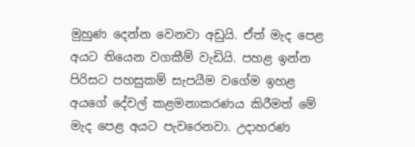මුහුණ දෙන්න වෙනවා අඩුයි. ඒත් මැද පෙළ අයට තියෙන වගකීම් වැඩියි. පහළ ඉන්න පිරිසට පහසුකම් සැපයීම වගේම ඉහළ අයගේ දේවල් කළමනාකරණය කිරීමත් මේ මැද පෙළ අයට පැවරෙනවා. උදාහරණ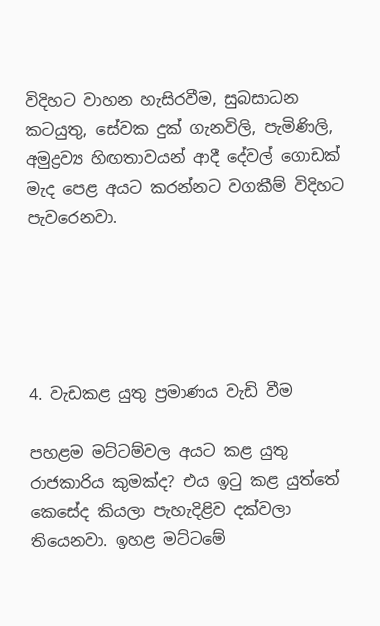විදිහට වාහන හැසිරවීම, සුබසාධන කටයුතු, සේවක දුක් ගැනවිලි, පැමිණිලි, අමුද්‍රව්‍ය හිඟතාවයන් ආදී දේවල් ගොඩක් මැද පෙළ අයට කරන්නට වගකීම් විදිහට පැවරෙනවා.





4. වැඩකළ යුතු ප්‍රමාණය වැඩි වීම

පහළම මට්ටම්වල අයට කළ යුතු රාජකාරිය කුමක්ද? එය ඉටු කළ යුත්තේ කෙසේද කියලා පැහැදිළිව දක්වලා තියෙනවා. ඉහළ මට්ටමේ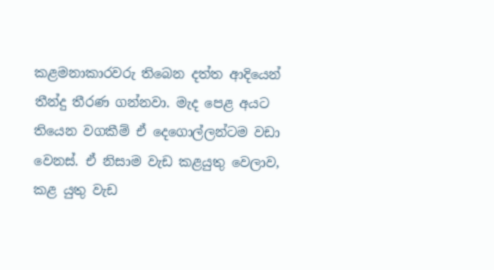කළමනාකාරවරු තිබෙන දත්ත ආදියෙන් තීන්දු තීරණ ගන්නවා. මැද පෙළ අයට තියෙන වගකීම් ඒ දෙගොල්ලන්ටම වඩා වෙනස්. ඒ නිසාම වැඩ කළයුතු වෙලාව, කළ යුතු වැඩ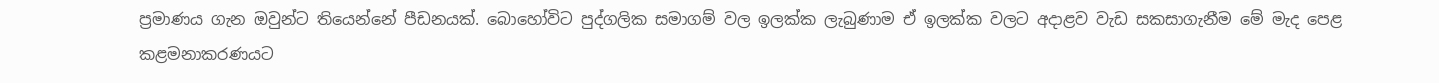ප්‍රමාණය ගැන ඔවුන්ට තියෙන්නේ පීඩනයක්. බොහෝවිට පුද්ගලික සමාගම් වල ඉලක්ක ලැබුණාම ඒ ඉලක්ක වලට අදාළව වැඩ සකසාගැනීම මේ මැද පෙළ කළමනාකරණයට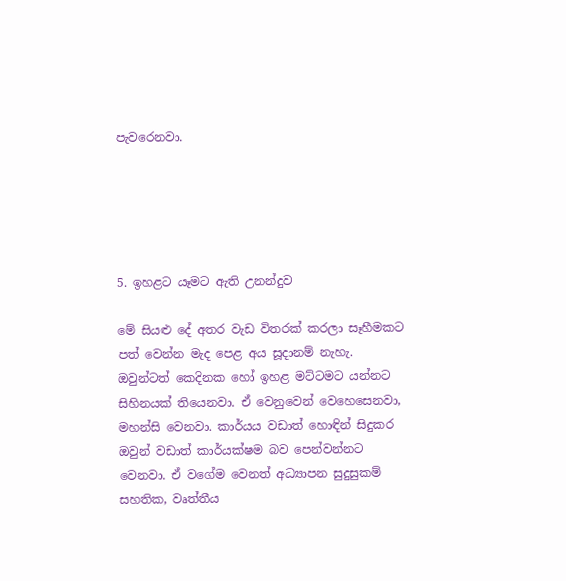පැවරෙනවා.





5. ඉහළට යෑමට ඇති උනන්දුව

මේ සියළු දේ අතර වැඩ විතරක් කරලා සෑහීමකට පත් වෙන්න මැද පෙළ අය සූදානම් නැහැ. ඔවුන්ටත් කෙදිනක හෝ ඉහළ මට්ටමට යන්නට සිහිනයක් තියෙනවා. ඒ වෙනුවෙන් වෙහෙසෙනවා, මහන්සි වෙනවා. කාර්යය වඩාත් හොඳින් සිදුකර ඔවුන් වඩාත් කාර්යක්ෂම බව පෙන්වන්නට වෙනවා. ඒ වගේම වෙනත් අධ්‍යාපන සුදුසුකම් සහතික, වෘත්තීය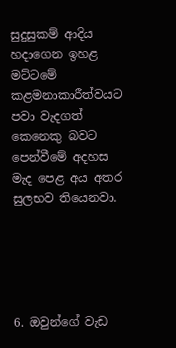සුදුසුකම් ආදිය හදාගෙන ඉහළ මට්ටමේ කළමනාකාරීත්වයට පවා වැදගත් කෙනෙකු බවට පෙන්වීමේ අදහස මැද පෙළ අය අතර සුලභව තියෙනවා.





6. ඔවුන්ගේ වැඩ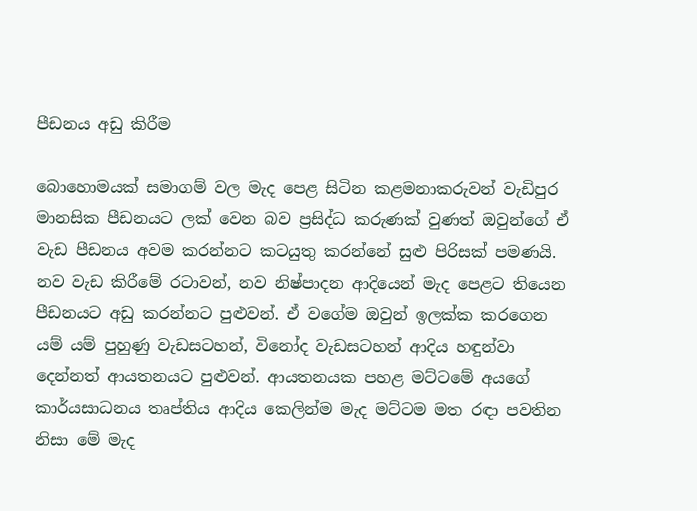පීඩනය අඩු කිරීම

බොහොමයක් සමාගම් වල මැද පෙළ සිටින කළමනාකරුවන් වැඩිපුර මානසික පීඩනයට ලක් වෙන බව ප්‍රසිද්ධ කරුණක් වුණත් ඔවුන්ගේ ඒ වැඩ පීඩනය අවම කරන්නට කටයුතු කරන්නේ සුළු පිරිසක් පමණයි. නව වැඩ කිරීමේ රටාවන්, නව නිෂ්පාදන ආදියෙන් මැද පෙළට තියෙන පීඩනයට අඩු කරන්නට පුළුවන්. ඒ වගේම ඔවුන් ඉලක්ක කරගෙන යම් යම් පුහුණු වැඩසටහන්, විනෝද වැඩසටහන් ආදිය හඳුන්වා දෙන්නත් ආයතනයට පුළුවන්. ආයතනයක පහළ මට්ටමේ අයගේ කාර්යසාධනය තෘප්තිය ආදිය කෙලින්ම මැද මට්ටම මත රඳා පවතින නිසා මේ මැද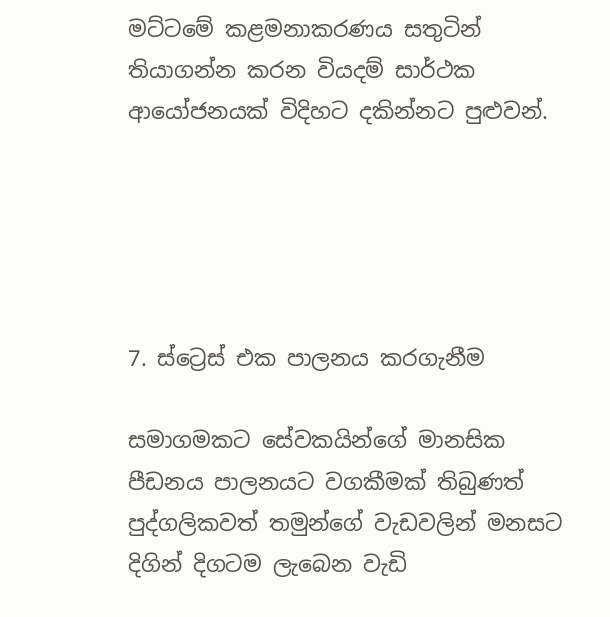මට්ටමේ කළමනාකරණය සතුටින් තියාගන්න කරන වියදම් සාර්ථක ආයෝජනයක් විදිහට දකින්නට පුළුවන්.





7. ස්ට්‍රෙස් එක පාලනය කරගැනීම

සමාගමකට සේවකයින්ගේ මානසික පීඩනය පාලනයට වගකීමක් තිබුණත් පුද්ගලිකවත් තමුන්ගේ වැඩවලින් මනසට දිගින් දිගටම ලැබෙන වැඩි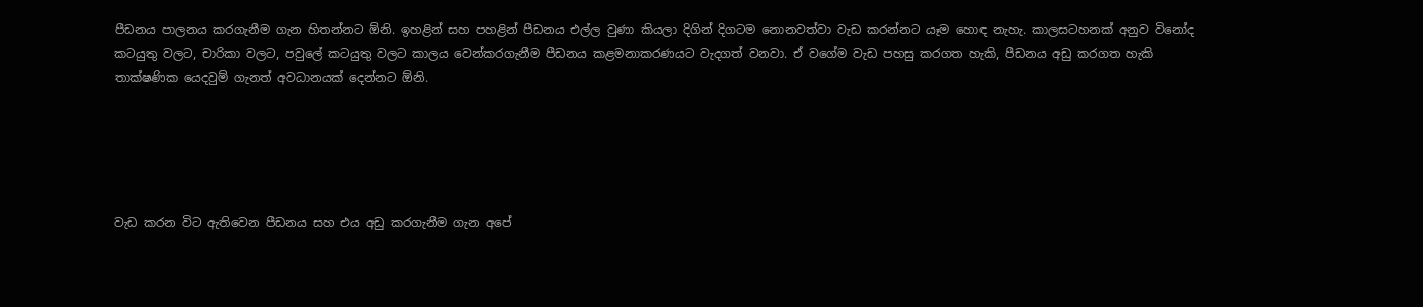පීඩනය පාලනය කරගැනීම ගැන හිතන්නට ඕනි. ඉහළින් සහ පහළින් පීඩනය එල්ල වුණා කියලා දිගින් දිගටම නොනවත්වා වැඩ කරන්නට යෑම හොඳ නැහැ. කාලසටහනක් අනුව විනෝද කටයුතු වලට, චාරිකා වලට, පවුලේ කටයුතු වලට කාලය වෙන්කරගැනීම පීඩනය කළමනාකරණයට වැදගත් වනවා. ඒ වගේම වැඩ පහසු කරගත හැකි, පීඩනය අඩු කරගත හැකි තාක්ෂණික යෙදවුම් ගැනත් අවධානයක් දෙන්නට ඕනි.





වැඩ කරන විට ඇතිවෙන පීඩනය සහ එය අඩු කරගැනීම ගැන අපේ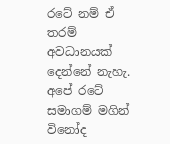රටේ නම් ඒ තරම් අවධානයක් දෙන්නේ නැහැ. අපේ රටේ සමාගම් මගින් විනෝද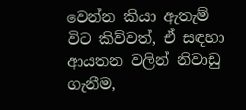වෙන්න කියා ඇතැම් විට කිව්වත්, ඒ සඳහා ආයතන වලින් නිවාඩු ගැනීම,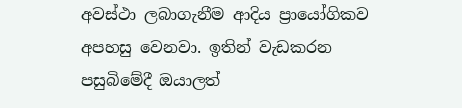අවස්ථා ලබාගැනීම ආදිය ප්‍රායෝගිකව අපහසු වෙනවා. ඉතින් වැඩකරන පසුබිමේදී ඔයාලත්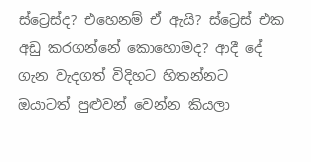ස්ට්‍රෙස්ද? එහෙනම් ඒ ඇයි? ස්ට්‍රෙස් එක අඩු කරගන්නේ කොහොමද? ආදී දේ ගැන වැදගත් විදිහට හිතන්නට ඔයාටත් පුළුවන් වෙන්න කියලා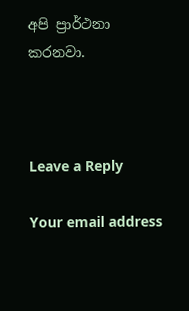අපි ප්‍රාර්ථනා කරනවා.



Leave a Reply

Your email address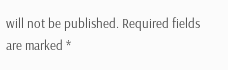will not be published. Required fields are marked *